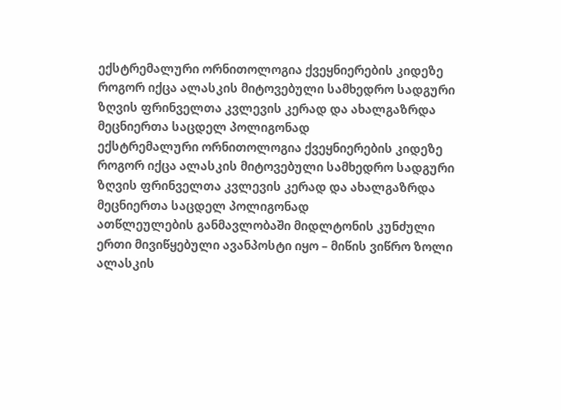ექსტრემალური ორნითოლოგია ქვეყნიერების კიდეზე
როგორ იქცა ალასკის მიტოვებული სამხედრო სადგური ზღვის ფრინველთა კვლევის კერად და ახალგაზრდა მეცნიერთა საცდელ პოლიგონად
ექსტრემალური ორნითოლოგია ქვეყნიერების კიდეზე
როგორ იქცა ალასკის მიტოვებული სამხედრო სადგური ზღვის ფრინველთა კვლევის კერად და ახალგაზრდა მეცნიერთა საცდელ პოლიგონად
ათწლეულების განმავლობაში მიდლტონის კუნძული ერთი მივიწყებული ავანპოსტი იყო – მიწის ვიწრო ზოლი ალასკის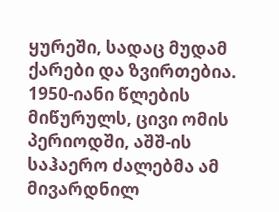ყურეში, სადაც მუდამ ქარები და ზვირთებია. 1950-იანი წლების მიწურულს, ცივი ომის პერიოდში, აშშ-ის საჰაერო ძალებმა ამ მივარდნილ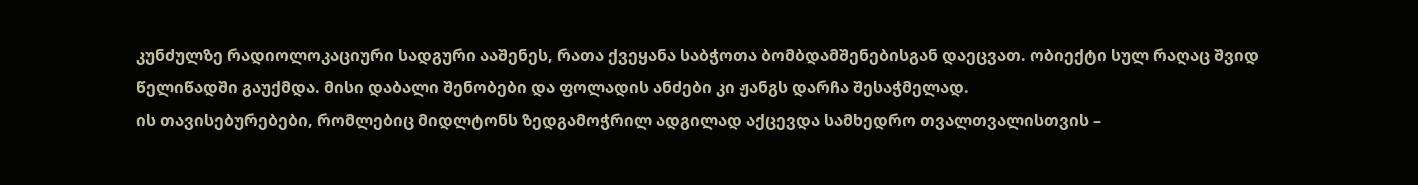კუნძულზე რადიოლოკაციური სადგური ააშენეს, რათა ქვეყანა საბჭოთა ბომბდამშენებისგან დაეცვათ. ობიექტი სულ რაღაც შვიდ წელიწადში გაუქმდა. მისი დაბალი შენობები და ფოლადის ანძები კი ჟანგს დარჩა შესაჭმელად.
ის თავისებურებები, რომლებიც მიდლტონს ზედგამოჭრილ ადგილად აქცევდა სამხედრო თვალთვალისთვის –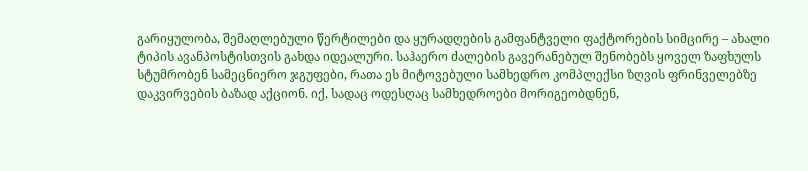გარიყულობა, შემაღლებული წერტილები და ყურადღების გამფანტველი ფაქტორების სიმცირე – ახალი ტიპის ავანპოსტისთვის გახდა იდეალური. საჰაერო ძალების გავერანებულ შენობებს ყოველ ზაფხულს სტუმრობენ სამეცნიერო ჯგუფები, რათა ეს მიტოვებული სამხედრო კომპლექსი ზღვის ფრინველებზე დაკვირვების ბაზად აქციონ. იქ, სადაც ოდესღაც სამხედროები მორიგეობდნენ,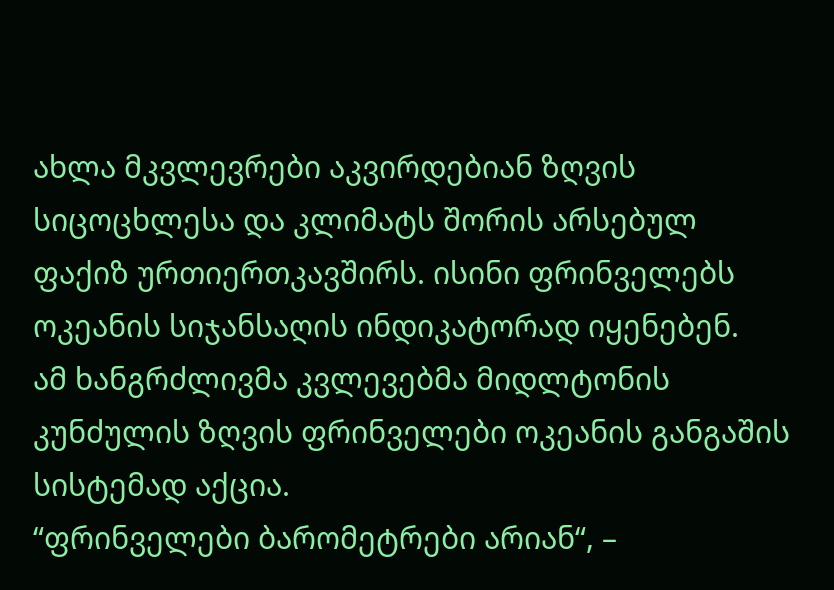ახლა მკვლევრები აკვირდებიან ზღვის სიცოცხლესა და კლიმატს შორის არსებულ ფაქიზ ურთიერთკავშირს. ისინი ფრინველებს ოკეანის სიჯანსაღის ინდიკატორად იყენებენ.
ამ ხანგრძლივმა კვლევებმა მიდლტონის კუნძულის ზღვის ფრინველები ოკეანის განგაშის სისტემად აქცია.
“ფრინველები ბარომეტრები არიან“, –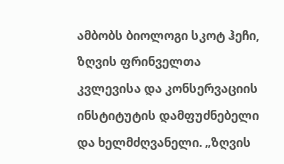ამბობს ბიოლოგი სკოტ ჰეჩი, ზღვის ფრინველთა კვლევისა და კონსერვაციის ინსტიტუტის დამფუძნებელი და ხელმძღვანელი. „ზღვის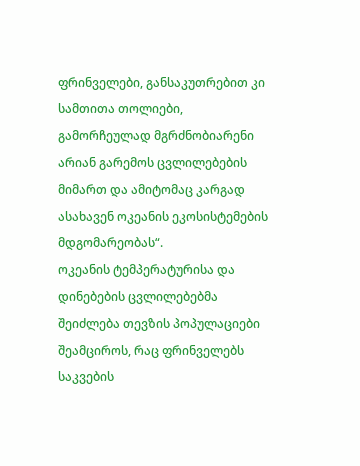ფრინველები, განსაკუთრებით კი სამთითა თოლიები, გამორჩეულად მგრძნობიარენი არიან გარემოს ცვლილებების მიმართ და ამიტომაც კარგად ასახავენ ოკეანის ეკოსისტემების მდგომარეობას“.
ოკეანის ტემპერატურისა და დინებების ცვლილებებმა შეიძლება თევზის პოპულაციები შეამციროს, რაც ფრინველებს საკვების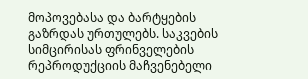მოპოვებასა და ბარტყების გაზრდას ურთულებს. საკვების სიმცირისას ფრინველების რეპროდუქციის მაჩვენებელი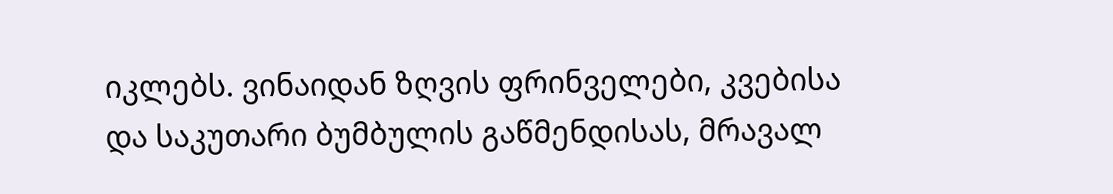იკლებს. ვინაიდან ზღვის ფრინველები, კვებისა და საკუთარი ბუმბულის გაწმენდისას, მრავალ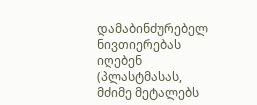დამაბინძურებელ ნივთიერებას იღებენ (პლასტმასას, მძიმე მეტალებს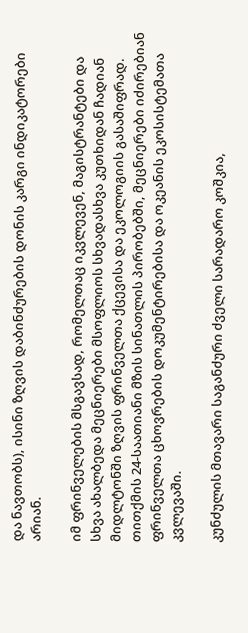და ნავთობს), ისინი ზღვის დაბინძურების დონის კარგი ინდიკატორები არიან.

იმ ფრინველების მსგავსად, რომელთაც იკვლევენ, მაგისტრანტები და სხვა ახალბედა მეცნიერები მსოფლიოს სხვადასხვა კუთხიდან ჩადიან მიდლტონში ზღვის ფრინველთა ქცევისა და ეკოლოგიის გასაშიფრად. თითქმის 24-საათიანი მზის სინათლის პირობებში, მეცნიერები იძირებიან ფრინველთა ცხოვრების დოკუმენტირებისა და ოკეანის ეკოსისტემათა კვლევაში.

კუნძულის მთავარი საგანძური ძველი სარადარო კოშკია,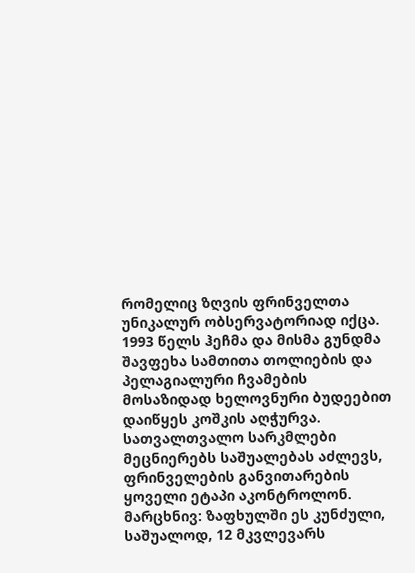რომელიც ზღვის ფრინველთა უნიკალურ ობსერვატორიად იქცა. 1993 წელს ჰეჩმა და მისმა გუნდმა შავფეხა სამთითა თოლიების და პელაგიალური ჩვამების მოსაზიდად ხელოვნური ბუდეებით დაიწყეს კოშკის აღჭურვა. სათვალთვალო სარკმლები მეცნიერებს საშუალებას აძლევს, ფრინველების განვითარების ყოველი ეტაპი აკონტროლონ.
მარცხნივ: ზაფხულში ეს კუნძული, საშუალოდ, 12 მკვლევარს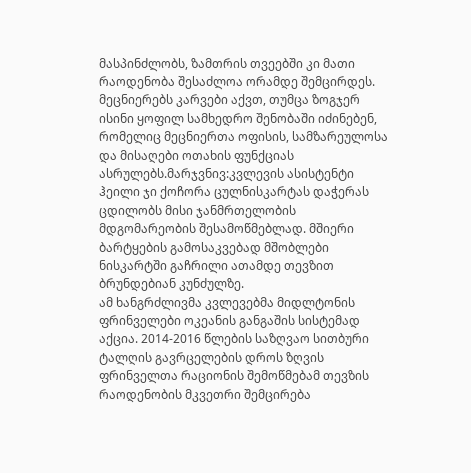მასპინძლობს, ზამთრის თვეებში კი მათი რაოდენობა შესაძლოა ორამდე შემცირდეს. მეცნიერებს კარვები აქვთ, თუმცა ზოგჯერ ისინი ყოფილ სამხედრო შენობაში იძინებენ, რომელიც მეცნიერთა ოფისის, სამზარეულოსა და მისაღები ოთახის ფუნქციას ასრულებს.მარჯვნივ:კვლევის ასისტენტი ჰეილი ჯი ქოჩორა ცულნისკარტას დაჭერას ცდილობს მისი ჯანმრთელობის მდგომარეობის შესამოწმებლად. მშიერი ბარტყების გამოსაკვებად მშობლები ნისკარტში გაჩრილი ათამდე თევზით ბრუნდებიან კუნძულზე.
ამ ხანგრძლივმა კვლევებმა მიდლტონის ფრინველები ოკეანის განგაშის სისტემად აქცია. 2014-2016 წლების საზღვაო სითბური ტალღის გავრცელების დროს ზღვის ფრინველთა რაციონის შემოწმებამ თევზის რაოდენობის მკვეთრი შემცირება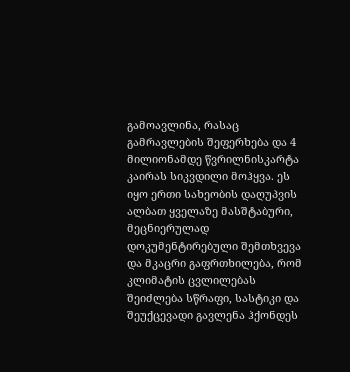გამოავლინა, რასაც გამრავლების შეფერხება და 4 მილიონამდე წვრილნისკარტა კაირას სიკვდილი მოჰყვა. ეს იყო ერთი სახეობის დაღუპვის ალბათ ყველაზე მასშტაბური, მეცნიერულად დოკუმენტირებული შემთხვევა და მკაცრი გაფრთხილება, რომ კლიმატის ცვლილებას შეიძლება სწრაფი, სასტიკი და შეუქცევადი გავლენა ჰქონდეს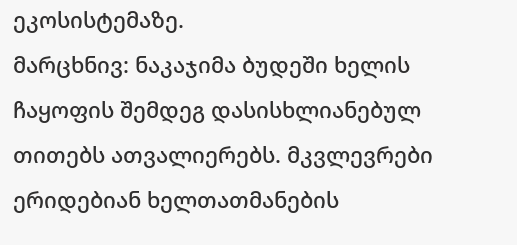ეკოსისტემაზე.
მარცხნივ: ნაკაჯიმა ბუდეში ხელის ჩაყოფის შემდეგ დასისხლიანებულ თითებს ათვალიერებს. მკვლევრები ერიდებიან ხელთათმანების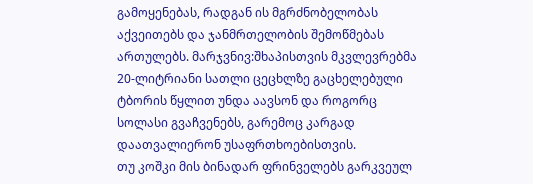გამოყენებას, რადგან ის მგრძნობელობას აქვეითებს და ჯანმრთელობის შემოწმებას ართულებს. მარჯვნივ:შხაპისთვის მკვლევრებმა 20-ლიტრიანი სათლი ცეცხლზე გაცხელებული ტბორის წყლით უნდა აავსონ და როგორც სოლასი გვაჩვენებს, გარემოც კარგად დაათვალიერონ უსაფრთხოებისთვის.
თუ კოშკი მის ბინადარ ფრინველებს გარკვეულ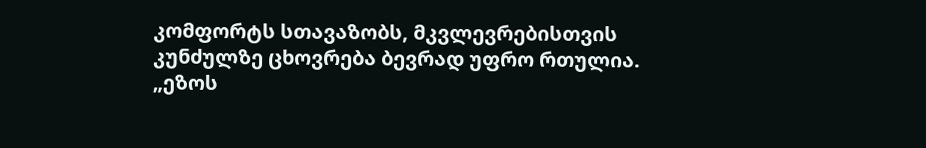კომფორტს სთავაზობს, მკვლევრებისთვის კუნძულზე ცხოვრება ბევრად უფრო რთულია. „ეზოს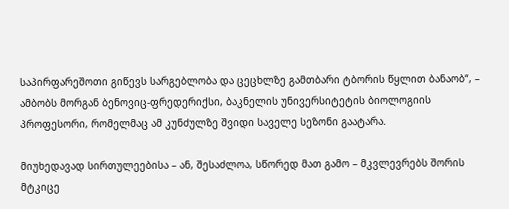საპირფარეშოთი გიწევს სარგებლობა და ცეცხლზე გამთბარი ტბორის წყლით ბანაობ“, – ამბობს მორგან ბენოვიც-ფრედერიქსი, ბაკნელის უნივერსიტეტის ბიოლოგიის პროფესორი, რომელმაც ამ კუნძულზე შვიდი საველე სეზონი გაატარა.

მიუხედავად სირთულეებისა – ან, შესაძლოა, სწორედ მათ გამო – მკვლევრებს შორის მტკიცე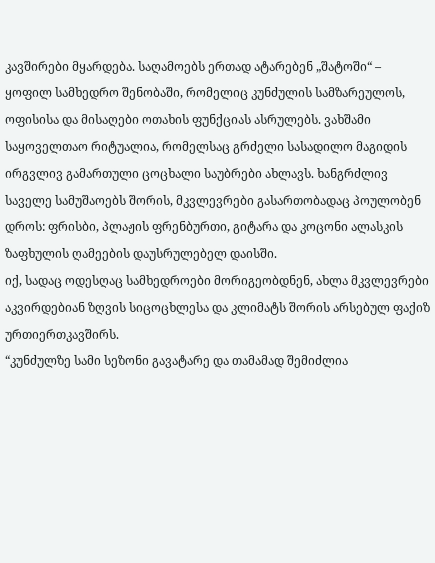კავშირები მყარდება. საღამოებს ერთად ატარებენ „შატოში“ – ყოფილ სამხედრო შენობაში, რომელიც კუნძულის სამზარეულოს, ოფისისა და მისაღები ოთახის ფუნქციას ასრულებს. ვახშამი საყოველთაო რიტუალია, რომელსაც გრძელი სასადილო მაგიდის ირგვლივ გამართული ცოცხალი საუბრები ახლავს. ხანგრძლივ საველე სამუშაოებს შორის, მკვლევრები გასართობადაც პოულობენ დროს: ფრისბი, პლაჟის ფრენბურთი, გიტარა და კოცონი ალასკის ზაფხულის ღამეების დაუსრულებელ დაისში.
იქ, სადაც ოდესღაც სამხედროები მორიგეობდნენ, ახლა მკვლევრები აკვირდებიან ზღვის სიცოცხლესა და კლიმატს შორის არსებულ ფაქიზ ურთიერთკავშირს.
“კუნძულზე სამი სეზონი გავატარე და თამამად შემიძლია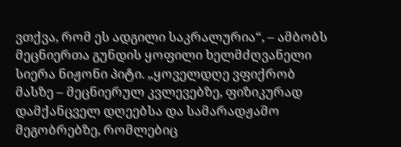ვთქვა, რომ ეს ადგილი საკრალურია“, – ამბობს მეცნიერთა გუნდის ყოფილი ხელმძღვანელი სიერა ნიჟონი პიტი. „ყოველდღე ვფიქრობ მასზე – მეცნიერულ კვლევებზე, ფიზიკურად დამქანცველ დღეებსა და სამარადჟამო მეგობრებზე, რომლებიც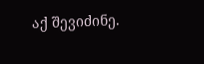აქ შევიძინე.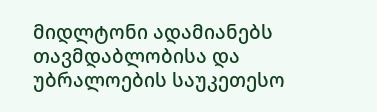მიდლტონი ადამიანებს თავმდაბლობისა და უბრალოების საუკეთესო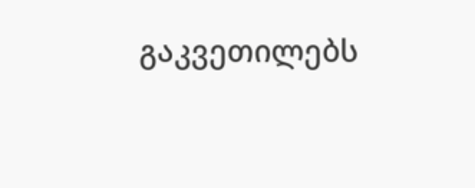გაკვეთილებს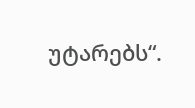უტარებს“.